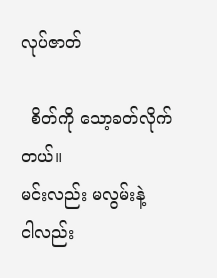လုပ်ဇာတ်

  စိတ်ကို သော့ခတ်လိုက်တယ်။
မင်းလည်း မလွမ်းနဲ့
ငါလည်း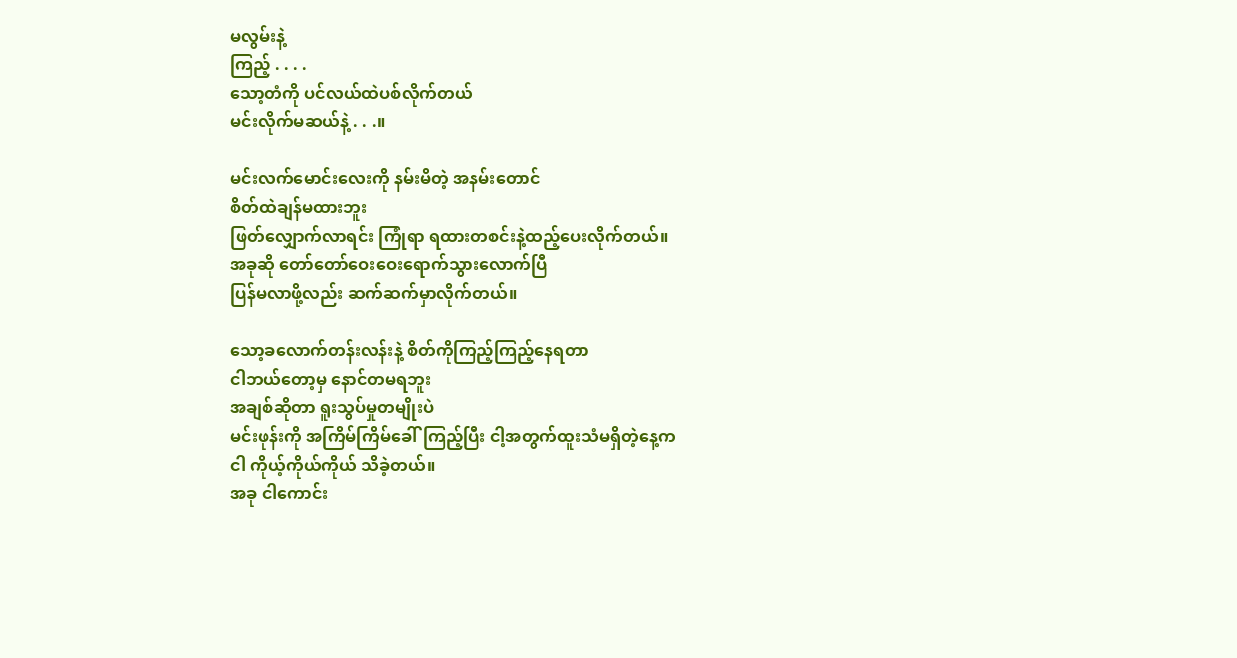မလွမ်းနဲ့
ကြည့် . . . .
သော့တံကို ပင်လယ်ထဲပစ်လိုက်တယ်
မင်းလိုက်မဆယ်နဲ့ . . .။

မင်းလက်မောင်းလေးကို နမ်းမိတဲ့ အနမ်းတောင်
စိတ်ထဲချန်မထားဘူး
ဖြတ်လျှောက်လာရင်း ကြုံရာ ရထားတစင်းနဲ့ထည့်ပေးလိုက်တယ်။
အခုဆို တော်တော်ဝေးဝေးရောက်သွားလောက်ပြီ
ပြန်မလာဖို့လည်း ဆက်ဆက်မှာလိုက်တယ်။

သော့ခလောက်တန်းလန်းနဲ့ စိတ်ကိုကြည့်ကြည့်နေရတာ
ငါဘယ်တော့မှ နောင်တမရဘူး
အချစ်ဆိုတာ ရူးသွပ်မှုတမျိုးပဲ
မင်းဖုန်းကို အကြိမ်ကြိမ်ခေါ်ကြည့်ပြီး ငါ့အတွက်ထူးသံမရှိတဲ့နေ့က
ငါ ကိုယ့်ကိုယ်ကိုယ် သိခဲ့တယ်။
အခု ငါကောင်း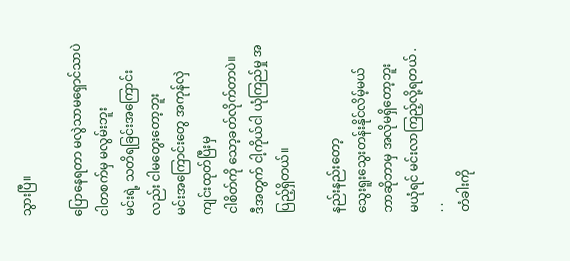သွားပြီ။

ပြောနေရတာ မလွဲသာမရှောင်သာပဲ
ငါတစက်မှ မလွမ်းဘူး
မင်းရဲ့ သတိရခြင်းအကြောင်းလည်း ငါမတွေးတော့ဘူး
မင်းအကြောင်းတွေ အကုန်လှဲကျင်းထုတ်ပြီးမှ
ငါစိတ်ကို သော့ခတ်လိုက်တာပဲ။
ဒီအတွက် ငါ့ကိုယ်ငါ ယုံကြည်မှု အပြည့်ရှိတယ်။

နည်းနည်းတော့
သွေးရူးသွေးတန်းနိုင်လိမ့်မယ်
ဘာဆိုဘာမှ အလိုမရှိတော့ဘူး
မယုံရင် မင်းလာကြည့်လို့ရတယ် .  . .
တံခါးကို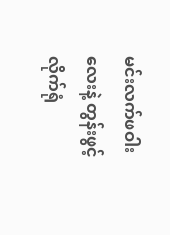မင်းလက်ဖဝါးလေးနဲ့ တွန်းဖွင့်လိုက်ရုံ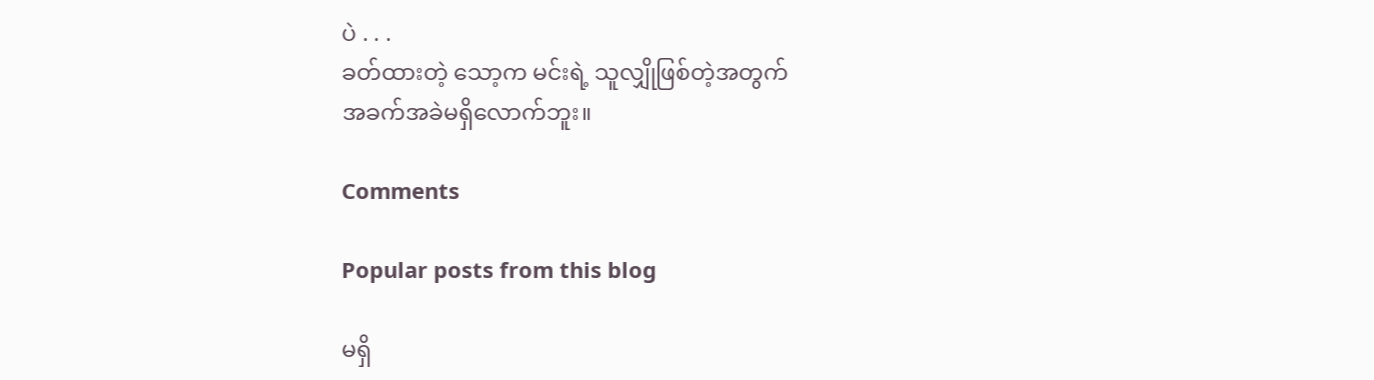ပဲ . . .
ခတ်ထားတဲ့ သော့က မင်းရဲ့ သူလျှိုဖြစ်တဲ့အတွက်
အခက်အခဲမရှိလောက်ဘူး။

Comments

Popular posts from this blog

မရှိ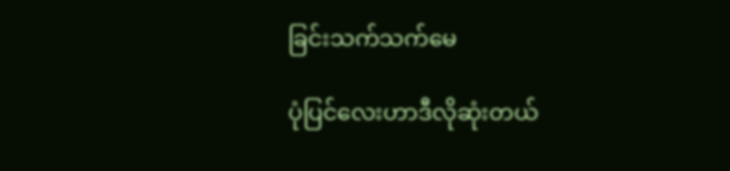ခြင်းသက်သက်မေ

ပုံပြင်လေးဟာဒီလိုဆုံးတယ်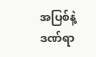အပြစ်နဲ့ဒဏ်ရာ